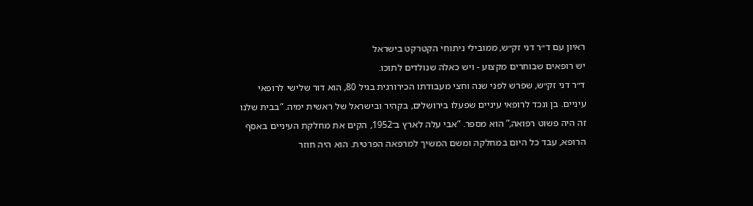ראיון עם ד״ר דני זק״ש, ממובילי ניתוחי הקטרקט בישראל
יש רופאים שבוחרים מקצוע - ויש כאלה שנולדים לתוכו.
ד״ר דני זק״ש, שפרש לפני שנה וחצי מעבודתו הכירורגית בגיל 80, הוא דור שלישי לרופאי
עיניים. בן ונכד לרופאי עיניים שפעלו בירושלים, בקהיר ובישראל של ראשית ימיה. “בבית שלנו
זה היה פשוט רפואה,” הוא מספר. “אבי עלה לארץ ב־1952, הקים את מחלקת העיניים באסף
הרופא, עבד כל היום במחלקה ומשם המשיך למרפאה הפרטית. הוא היה חוזר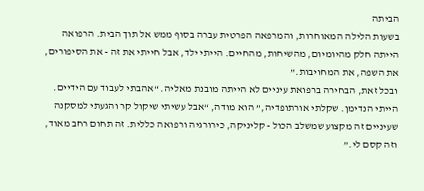הביתה
בשעות הלילה המאוחרות, והמרפאה הפרטית עברה בסוף ממש אל תוך הבית. הרפואה
הייתה חלק מהיומיום, מהשיחות, מהחיים. הייתי ילד, אבל חייתי את זה - את הסיפורים,
את השפה, את המחויבות.”
ובכל זאת, הבחירה ברפואת עיניים לא הייתה מובנת מאליה. “אהבתי לעבוד עם הידיים.
הייתי הנדימן. שקלתי אורתופדיה,” הוא מודה, “אבל עשיתי שיקול קר והגעתי למסקנה
שעיניים זה מקצוע שמשלב הכול - קליניקה, כירורגיה ורפואה כללית. זה תחום רחב מאוד,
וזה קסם לי.”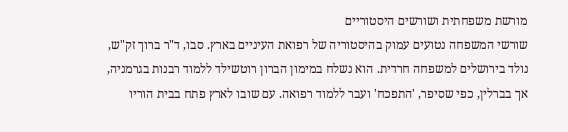מורשת משפחתית ושורשים היסטוריים
שורשי המשפחה נטועים עמוק בהיסטוריה של רפואת העיניים בארץ. סבו, ד"ר ברוך זק"ש,
נולד בירושלים למשפחה חרדית. הוא נשלח במימון הברון רוטשילד ללמוד רבנות בגרמניה,
אך בברלין, כפי שסיפר, 'התפכח' ועבר ללמוד רפואה. עם שובו לארץ פתח בבית הוריו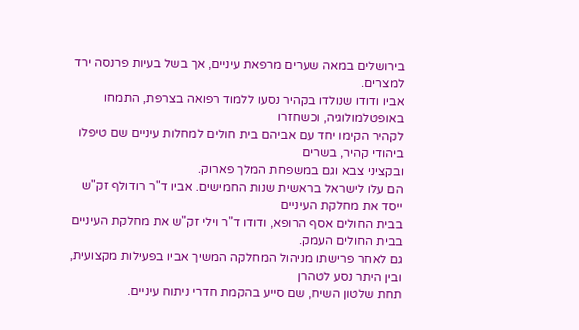בירושלים במאה שערים מרפאת עיניים, אך בשל בעיות פרנסה ירד למצרים.
אביו ודודו שנולדו בקהיר נסעו ללמוד רפואה בצרפת, התמחו באופטלמולוגיה, וכשחזרו
לקהיר הקימו יחד עם אביהם בית חולים למחלות עיניים שם טיפלו ביהודי קהיר, בשרים
ובקציני צבא וגם במשפחת המלך פארוק.
הם עלו לישראל בראשית שנות החמישים. אביו ד"ר רודולף זק"ש ייסד את מחלקת העיניים
בבית החולים אסף הרופא, ודודו ד"ר וילי זק"ש את מחלקת העיניים בבית החולים העמק.
גם לאחר פרישתו מניהול המחלקה המשיך אביו בפעילות מקצועית, ובין היתר נסע לטהרן
תחת שלטון השיח, שם סייע בהקמת חדרי ניתוח עיניים.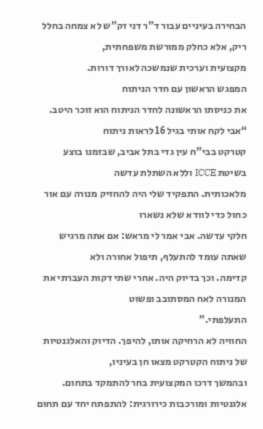הבחירה בעיניים עבור ד"ר דני זק"ש לא צמחה בחלל ריק, אלא כחלק ממורשת משפחתית,
מקצועית וערכית שנמשכה לאורך דורות.
המפגש הראשון עם חדר הניתוח
את כניסתו הראשונה לחדר הניתוח הוא זוכר היטב. “אבי לקח אותי בגיל 16 לראות ניתוח
קטרקט בבי"ח עין גדי בתל אביב, שבזמנו בוצע בשיטת ICCE וללא השתלת עדשה
מלאכותית. התפקיד שלי היה להחזיק מנורה עם אור כחול כדי לוודא שלא נשארו
חלקי עדשה. אבי אמר לי מראש: אם אתה מרגיש שאתה עומד להתעלף, תיפול אחורה ולא
קדימה. וכך בדיוק היה. אחרי שתי דקות העברתי את המנורה לאח המסתובב ופשוט
התעלפתי.”
החוויה לא הרחיקה אותו, להיפך. הדיוק והאלגנטיות של ניתוח הקטרקט מצאו חן בעיניו,
ובהמשך דרכו המקצועית בחר להתמקד בתחום.
אלגנטיות ומורכבות כירורגית: להתפתח יחד עם תחום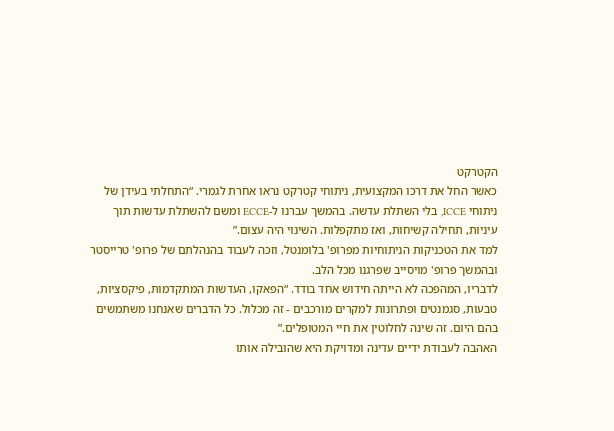הקטרקט
כאשר החל את דרכו המקצועית, ניתוחי קטרקט נראו אחרת לגמרי. “התחלתי בעידן של
ניתוחי ICCE, בלי השתלת עדשה. בהמשך עברנו ל-ECCE ומשם להשתלת עדשות תוך
עיניות, תחילה קשיחות, ואז מתקפלות. השינוי היה עצום.”
למד את הטכניקות הניתוחיות מפרופ' בלומנטל, וזכה לעבוד בהנהלתם של פרופ' טרייסטר
ובהמשך פרופ' מויסייב שפרגנו מכל הלב.
לדבריו, המהפכה לא הייתה חידוש אחד בודד. “הפאקו, העדשות המתקדמות, פיקסציות,
טבעות, סגמנטים ופתרונות למקרים מורכבים - זה מכלול. כל הדברים שאנחנו משתמשים
בהם היום. זה שינה לחלוטין את חיי המטופלים.”
האהבה לעבודת ידיים עדינה ומדויקת היא שהובילה אותו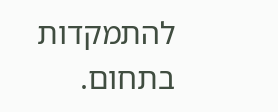להתמקדות בתחום.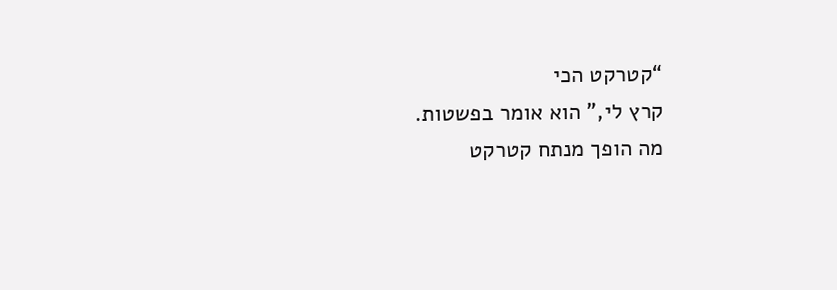“קטרקט הכי
קרץ לי,” הוא אומר בפשטות.
מה הופך מנתח קטרקט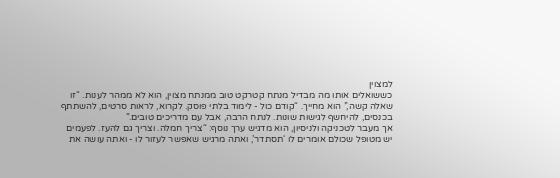למצוין
כששואלים אותו מה מבדיל מנתח קטרקט טוב ממנתח מצוין, הוא לא ממהר לענות. “זו
שאלה קשה,” הוא מחייך. “קודם כול - לימוד בלתי פוסק. לקרוא, לראות סרטים, להשתתף
בכנסים, להיחשף לגישות שונות. לנתח הרבה, אבל עם מדריכים טובים.”
אך מעבר לטכניקה ולניסיון, הוא מדגיש ערך נוסף: “צריך חמלה. וצריך גם להעז. לפעמים
יש מטופל שכולם אומרים לו ‘תסתדר’, ואתה מרגיש שאפשר לעזור לו - ואתה עושה את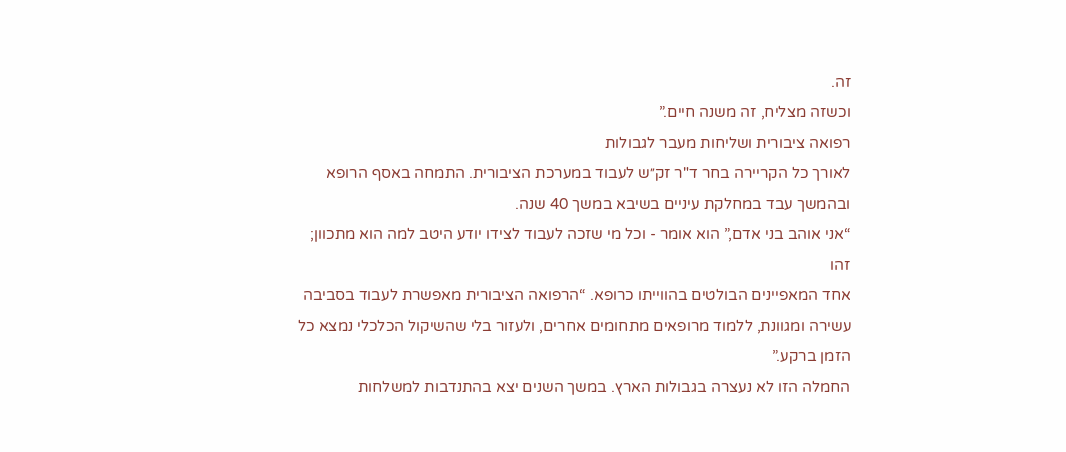זה.
וכשזה מצליח, זה משנה חיים.”
רפואה ציבורית ושליחות מעבר לגבולות
לאורך כל הקריירה בחר ד"ר זק״ש לעבוד במערכת הציבורית. התמחה באסף הרופא
ובהמשך עבד במחלקת עיניים בשיבא במשך 40 שנה.
“אני אוהב בני אדם,” הוא אומר - וכל מי שזכה לעבוד לצידו יודע היטב למה הוא מתכוון; זהו
אחד המאפיינים הבולטים בהווייתו כרופא. “הרפואה הציבורית מאפשרת לעבוד בסביבה
עשירה ומגוונת, ללמוד מרופאים מתחומים אחרים, ולעזור בלי שהשיקול הכלכלי נמצא כל
הזמן ברקע.”
החמלה הזו לא נעצרה בגבולות הארץ. במשך השנים יצא בהתנדבות למשלחות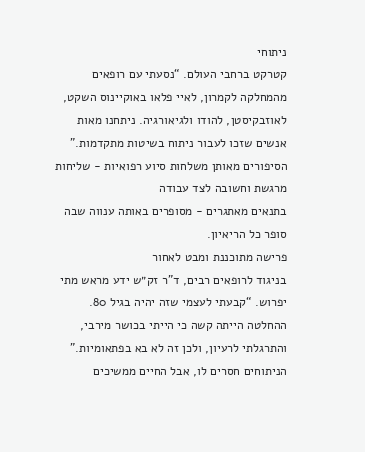ניתוחי
קטרקט ברחבי העולם. “נסעתי עם רופאים מהמחלקה לקמרון, לאיי פלאו באוקיינוס השקט,
לאוזבקיסטן, להודו ולגיאורגיה. ניתחנו מאות אנשים שזכו לעבור ניתוח בשיטות מתקדמות.”
הסיפורים מאותן משלחות סיוע רפואיות - שליחות מרגשת וחשובה לצד עבודה
בתנאים מאתגרים - מסופרים באותה ענווה שבה סופר כל הריאיון.
פרישה מתוכננת ומבט לאחור
בניגוד לרופאים רבים, ד"ר זק״ש ידע מראש מתי יפרוש. “קבעתי לעצמי שזה יהיה בגיל 80.
ההחלטה הייתה קשה כי הייתי בכושר מירבי, והתרגלתי לרעיון, ולכן זה לא בא בפתאומיות.”
הניתוחים חסרים לו, אבל החיים ממשיכים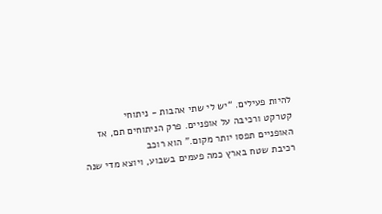להיות פעילים. “יש לי שתי אהבות - ניתוחי
קטרקט ורכיבה על אופניים. פרק הניתוחים תם, אז האופניים תפסו יותר מקום.” הוא רוכב
רכיבת שטח בארץ כמה פעמים בשבוע, ויוצא מדי שנה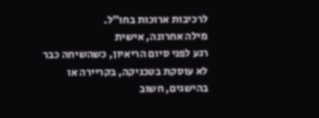לרכיבות ארוכות בחו״ל.
מילה אחרונה, אישית
רגע לפני סיום הריאיון, כשהשיחה כבר לא עוסקת בטכניקה, בקריירה או בהישגים, חשוב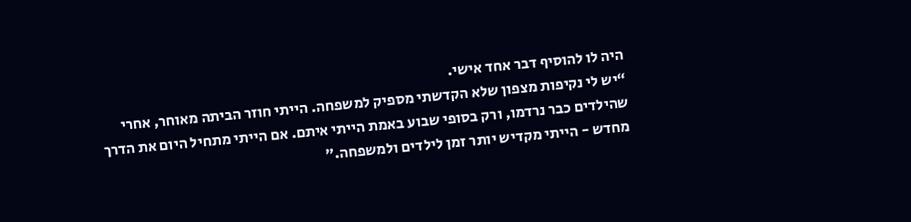היה לו להוסיף דבר אחד אישי.
“יש לי נקיפות מצפון שלא הקדשתי מספיק למשפחה. הייתי חוזר הביתה מאוחר, אחרי
שהילדים כבר נרדמו, ורק בסופי שבוע באמת הייתי איתם. אם הייתי מתחיל היום את הדרך
מחדש - הייתי מקדיש יותר זמן לילדים ולמשפחה.”